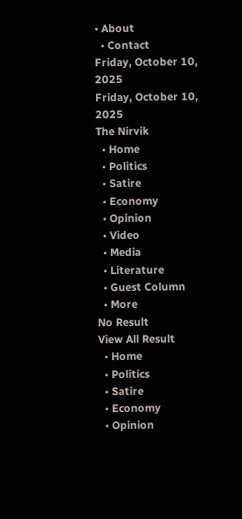• About
  • Contact
Friday, October 10, 2025
Friday, October 10, 2025
The Nirvik
  • Home
  • Politics
  • Satire
  • Economy
  • Opinion
  • Video
  • Media
  • Literature
  • Guest Column
  • More
No Result
View All Result
  • Home
  • Politics
  • Satire
  • Economy
  • Opinion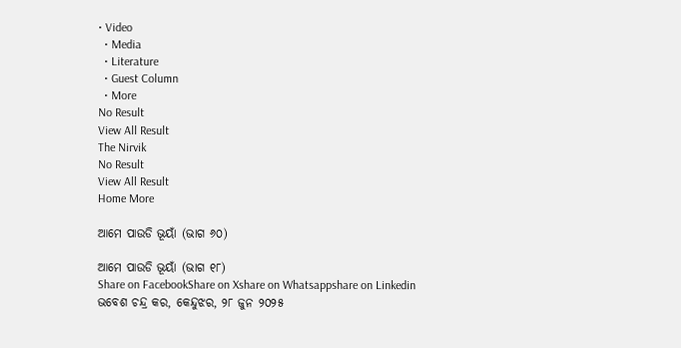• Video
  • Media
  • Literature
  • Guest Column
  • More
No Result
View All Result
The Nirvik
No Result
View All Result
Home More

ଆମେ ପାଉଡି ଭୂୟାଁ (ଭାଗ ୬୦)

ଆମେ ପାଉଡି ଭୂୟାଁ (ଭାଗ ୧୮)
Share on FacebookShare on Xshare on Whatsappshare on Linkedin
ଭବେଶ ଚନ୍ଦ୍ର କର, କେନ୍ଦୁଝର, ୨୮ ଜୁନ ୨୦୨୫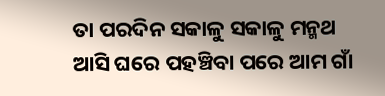ତା ପରଦିନ ସକାଳୁ ସକାଳୁ ମନ୍ମଥ ଆସି ଘରେ ପହଞ୍ଚିବା ପରେ ଆମ ଗାଁ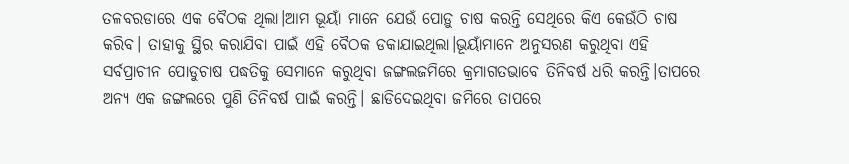ତଳବରଡାରେ ଏକ ବୈଠକ ଥିଲା।ଆମ ଭୂୟାଁ ମାନେ ଯେଉଁ ପୋଡ଼ୁ ଚାଷ କରନ୍ତି ସେଥିରେ କିଏ କେଉଁଠି ଚାଷ କରିବ। ତାହାକୁ ସ୍ଥିର କରାଯିବା ପାଇଁ ଏହି ବୈଠକ ଡକାଯାଇଥିଲା।ଭୂୟାଁମାନେ ଅନୁସରଣ କରୁଥିବା ଏହି ସର୍ବପ୍ରାଚୀନ ପୋଡୁଚାଷ ପଦ୍ଧତିକୁ ସେମାନେ କରୁଥିବା ଜଙ୍ଗଲଜମିରେ କ୍ରମାଗତଭାବେ ତିନିବର୍ଷ ଧରି କରନ୍ତି।ତାପରେ ଅନ୍ୟ ଏକ ଜଙ୍ଗଲରେ ପୁଣି ତିନିବର୍ଷ ପାଇଁ କରନ୍ତି। ଛାଡିଦେଇଥିବା ଜମିରେ ତାପରେ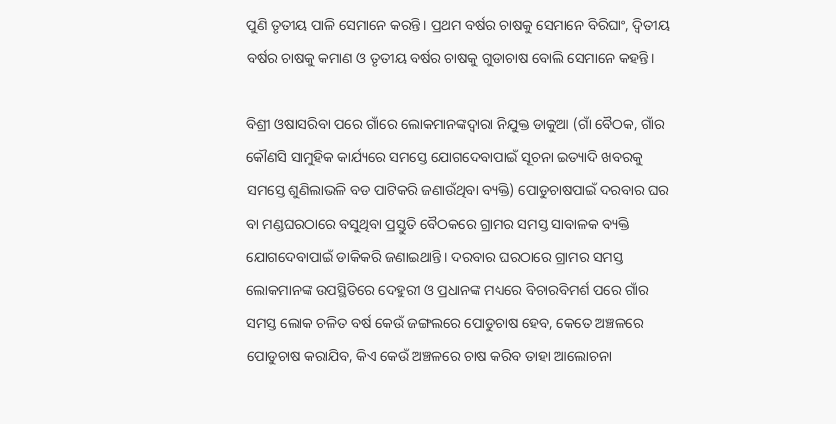ପୁଣି ତୃତୀୟ ପାଳି ସେମାନେ କରନ୍ତି। ପ୍ରଥମ ବର୍ଷର ଚାଷକୁ ସେମାନେ ବିରିଘାଂ, ଦ୍ବିତୀୟ ବର୍ଷର ଚାଷକୁ କମାଣ ଓ ତୃତୀୟ ବର୍ଷର ଚାଷକୁ ଗୁଡାଚାଷ ବୋଲି ସେମାନେ କହନ୍ତି।

ବିଶ୍ରୀ ଓଷାସରିବା ପରେ ଗାଁରେ ଲୋକମାନଙ୍କଦ୍ବାରା ନିଯୁକ୍ତ ଡାକୁଆ (ଗାଁ ବୈଠକ, ଗାଁର କୌଣସି ସାମୁହିକ କାର୍ଯ୍ୟରେ ସମସ୍ତେ ଯୋଗଦେବାପାଇଁ ସୂଚନା ଇତ୍ୟାଦି ଖବରକୁ ସମସ୍ତେ ଶୁଣିଲାଭଳି ବଡ ପାଟିକରି ଜଣାଉଁଥିବା ବ୍ୟକ୍ତି) ପୋଡୁଚାଷପାଇଁ ଦରବାର ଘର ବା ମଣ୍ଡଘରଠାରେ ବସୁଥିବା ପ୍ରସ୍ତୁତି ବୈଠକରେ ଗ୍ରାମର ସମସ୍ତ ସାବାଳକ ବ୍ୟକ୍ତି ଯୋଗଦେବାପାଇଁ ଡାକିକରି ଜଣାଇଥାନ୍ତି। ଦରବାର ଘରଠାରେ ଗ୍ରାମର ସମସ୍ତ ଲୋକମାନଙ୍କ ଉପସ୍ଥିତିରେ ଦେହୁରୀ ଓ ପ୍ରଧାନଙ୍କ ମଧ୍ୟରେ ବିଚାରବିମର୍ଶ ପରେ ଗାଁର ସମସ୍ତ ଲୋକ ଚଳିତ ବର୍ଷ କେଉଁ ଜଙ୍ଗଲରେ ପୋଡୁଚାଷ ହେବ, କେତେ ଅଞ୍ଚଳରେ ପୋଡୁଚାଷ କରାଯିବ, କିଏ କେଉଁ ଅଞ୍ଚଳରେ ଚାଷ କରିବ ତାହା ଆଲୋଚନା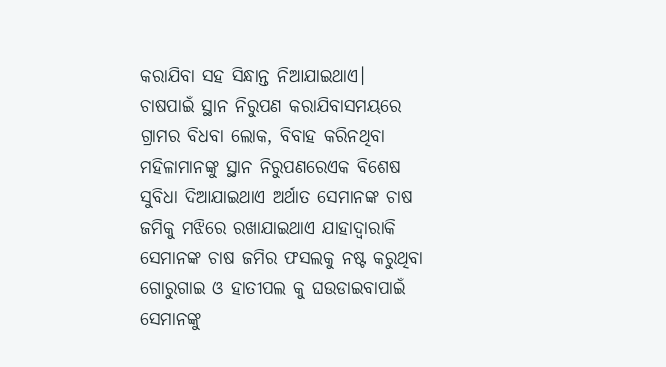କରାଯିବା ସହ ସିନ୍ଧାନ୍ତ ନିଆଯାଇଥାଏ। ଚାଷପାଇଁ ସ୍ଥାନ ନିରୁପଣ କରାଯିବାସମୟରେ ଗ୍ରାମର ବିଧବା ଲୋକ, ବିବାହ କରିନଥିବା ମହିଳାମାନଙ୍କୁ ସ୍ଥାନ ନିରୁପଣରେଏକ ବିଶେଷ ସୁବିଧା ଦିଆଯାଇଥାଏ ଅର୍ଥାତ ସେମାନଙ୍କ ଚାଷ ଜମିକୁ ମଝିରେ ରଖାଯାଇଥାଏ ଯାହାଦ୍ବାରାକି ସେମାନଙ୍କ ଚାଷ ଜମିର ଫସଲକୁ ନଷ୍ଟ କରୁଥିବା ଗୋରୁଗାଇ ଓ ହାତୀପଲ କୁ ଘଉଡାଇବାପାଇଁ ସେମାନଙ୍କୁ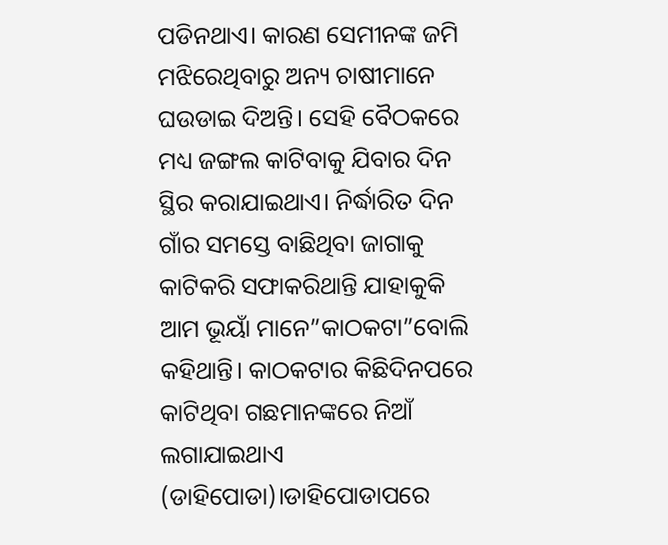ପଡିନଥାଏ। କାରଣ ସେମୀନଙ୍କ ଜମି ମଝିରେଥିବାରୁ ଅନ୍ୟ ଚାଷୀମାନେ ଘଉଡାଇ ଦିଅନ୍ତି। ସେହି ବୈଠକରେ ମଧ୍ୟ ଜଙ୍ଗଲ କାଟିବାକୁ ଯିବାର ଦିନ ସ୍ଥିର କରାଯାଇଥାଏ। ନିର୍ଦ୍ଧାରିତ ଦିନ ଗାଁର ସମସ୍ତେ ବାଛିଥିବା ଜାଗାକୁ କାଟିକରି ସଫାକରିଥାନ୍ତି ଯାହାକୁକି ଆମ ଭୂୟାଁ ମାନେ”କାଠକଟା”ବୋଲି କହିଥାନ୍ତି। କାଠକଟାର କିଛିଦିନପରେ କାଟିଥିବା ଗଛମାନଙ୍କରେ ନିଆଁ ଲଗାଯାଇଥାଏ (ଡାହିପୋଡା)।ଡାହିପୋଡାପରେ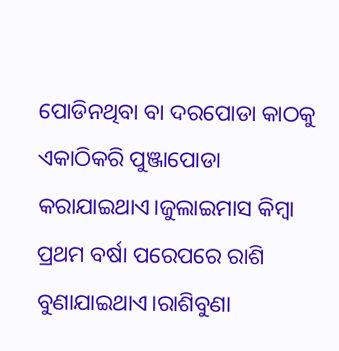ପୋଡିନଥିବା ବା ଦରପୋଡା କାଠକୁ ଏକାଠିକରି ପୁଞ୍ଜାପୋଡା କରାଯାଇଥାଏ।ଜୁଲାଇମାସ କିମ୍ବା ପ୍ରଥମ ବର୍ଷା ପରେପରେ ରାଶି ବୁଣାଯାଇଥାଏ।ରାଶିବୁଣା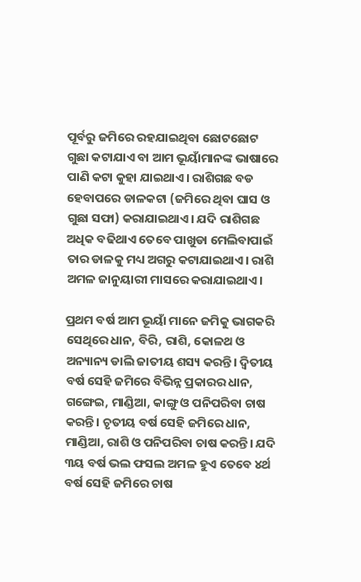ପୂର୍ବରୁ ଜମିରେ ରହଯାଇଥିବା ଛୋଟଛୋଟ ଗୁଛା କଟାଯାଏ ବା ଆମ ଭୂୟାଁମାନଙ୍କ ଭାଷାରେ ପାଣି କଟା କୁହା ଯାଇଥାଏ। ରାଶିଗଛ ବଡ ହେବାପରେ ଡାଳକଟା (ଜମିରେ ଥିବା ଘାସ ଓ ଗୁଛା ସଫା) କରାଯାଇଥାଏ। ଯଦି ରାଶିଗଛ ଅଧିକ ବଢିଥାଏ ତେବେ ପାଖୁଡା ମେଲିବାପାଇଁ ତାର ଡାଳକୁ ମଧ୍ୟ ଅଗରୁ କଟାଯାଇଥାଏ। ରାଶି ଅମଳ ଜାନୁୟାରୀ ମାସରେ କରାଯାଇଥାଏ।

ପ୍ରଥମ ବର୍ଷ ଆମ ଭୂୟାଁ ମାନେ ଜମିକୁ ଭାଗକରି ସେଥିରେ ଧାନ, ବିରି, ରାଶି, କୋଳଥ ଓ ଅନ୍ୟାନ୍ୟ ଡାଲି ଜାତୀୟ ଶସ୍ୟ କରନ୍ତି। ଦ୍ବିତୀୟ ବର୍ଷ ସେହି ଜମିରେ ବିଭିନ୍ନ ପ୍ରକାରର ଧାନ, ଗଙ୍ଗେଇ, ମାଣ୍ଡିଆ, କାଙ୍ଗୁ ଓ ପନିପରିବା ଚାଷ କରନ୍ତି। ଚୃତୀୟ ବର୍ଷ ସେହି ଜମିରେ ଧାନ, ମାଣ୍ଡିଆ, ରାଶି ଓ ପନିପରିବା ଚାଷ କରନ୍ତି। ଯଦି ୩ୟ ବର୍ଷ ଭଲ ଫସଲ ଅମଳ ହୁଏ ତେବେ ୪ର୍ଥ ବର୍ଷ ସେହି ଜମିରେ ଚାଷ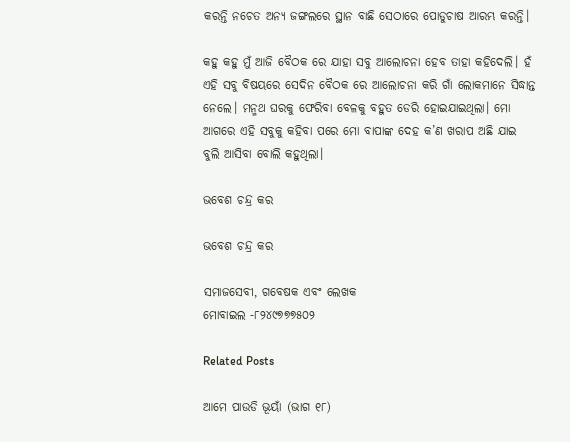କରନ୍ତି ନଚେତ ଅନ୍ୟ ଜଙ୍ଗଲରେ ସ୍ଥାନ ବାଛି ସେଠାରେ ପୋଡୁଚାଷ ଆରମ୍ଭ କରନ୍ତି।

କହୁ କହୁ ମୁଁ ଆଜି ବୈଠକ ରେ ଯାହା ସବୁ ଆଲୋଚନା ହେବ ତାହା କହିଦେଲି। ହଁ ଏହି ସବୁ ବିଷୟରେ ସେଦିନ ବୈଠକ ରେ ଆଲୋଚନା କରି ଗାଁ ଲୋକମାନେ ସିଦ୍ଧାନ୍ତ ନେଲେ। ମନ୍ମଥ ଘରକୁ ଫେରିବା ବେଳକୁ ବହୁତ ଡେରି ହୋଇଯାଇଥିଲା। ମୋ ଆଗରେ ଏହି ସବୁକୁ କହିବା ପରେ ମୋ ବାପାଙ୍କ ଦେହ କ’ଣ ଖରାପ ଅଛି ଯାଇ ବୁଲି ଆସିବା ବୋଲି କହୁଥିଲା।

ଭବେଶ ଚନ୍ଦ୍ର କର

ଭବେଶ ଚନ୍ଦ୍ର କର

ସମାଜସେବୀ, ଗବେଷକ ଏବଂ ଲେଖକ
ମୋବାଇଲ -୮୨୪୯୭୭୭୫୦୨

Related Posts

ଆମେ ପାଉଡି ଭୂୟାଁ (ଭାଗ ୧୮)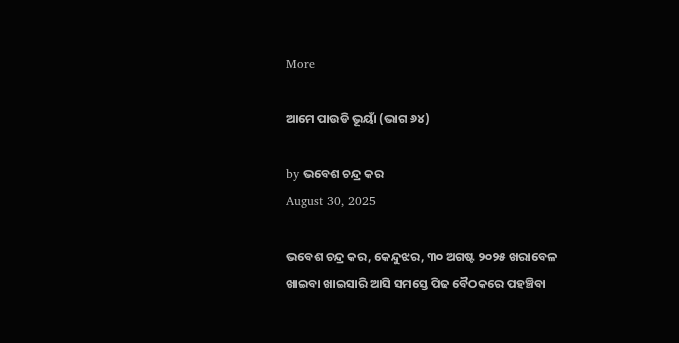More

ଆମେ ପାଉଡି ଭୂୟାଁ (ଭାଗ ୬୪)

by ଭବେଶ ଚନ୍ଦ୍ର କର
August 30, 2025

ଭବେଶ ଚନ୍ଦ୍ର କର, କେନ୍ଦୁଝର, ୩୦ ଅଗଷ୍ଟ ୨୦୨୫ ଖରାବେଳ ଖାଇବା ଖାଇସାରି ଆସି ସମସ୍ତେ ପିଢ ବୈଠକରେ ପହଞ୍ଚିବା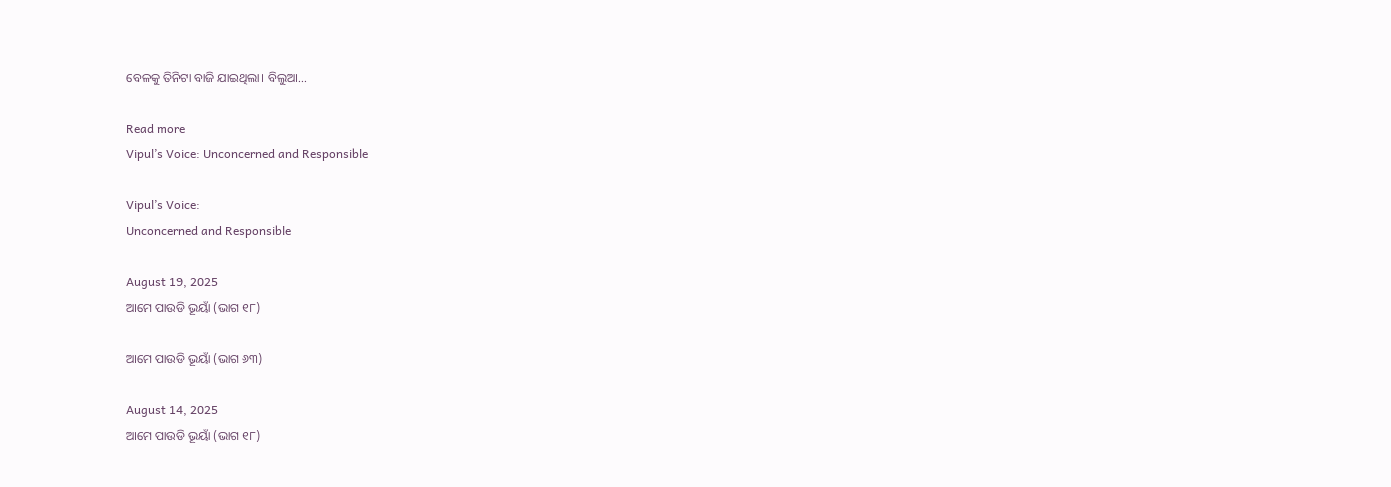ବେଳକୁ ତିନିଟା ବାଜି ଯାଇଥିଲା। ବିଲୁଆ...

Read more
Vipul’s Voice: Unconcerned and Responsible

Vipul’s Voice:
Unconcerned and Responsible

August 19, 2025
ଆମେ ପାଉଡି ଭୂୟାଁ (ଭାଗ ୧୮)

ଆମେ ପାଉଡି ଭୂୟାଁ (ଭାଗ ୬୩)

August 14, 2025
ଆମେ ପାଉଡି ଭୂୟାଁ (ଭାଗ ୧୮)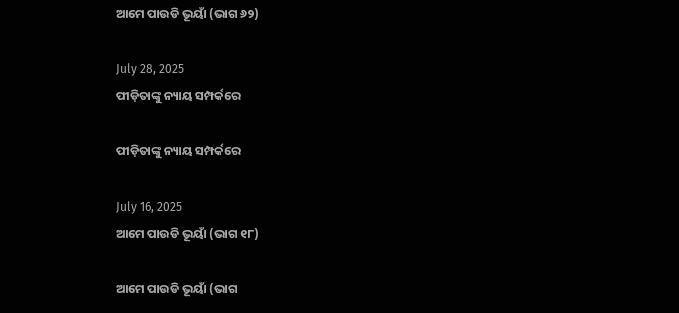ଆମେ ପାଉଡି ଭୂୟାଁ (ଭାଗ ୬୨)

July 28, 2025
ପୀଡ଼ିତାଙ୍କୁ ନ୍ୟାୟ ସମ୍ପର୍କରେ

ପୀଡ଼ିତାଙ୍କୁ ନ୍ୟାୟ ସମ୍ପର୍କରେ

July 16, 2025
ଆମେ ପାଉଡି ଭୂୟାଁ (ଭାଗ ୧୮)

ଆମେ ପାଉଡି ଭୂୟାଁ (ଭାଗ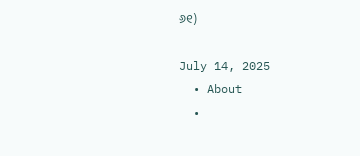୬୧)

July 14, 2025
  • About
  •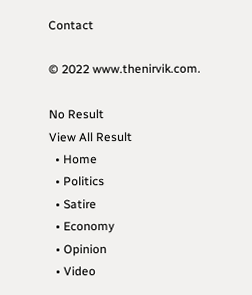Contact

© 2022 www.thenirvik.com.

No Result
View All Result
  • Home
  • Politics
  • Satire
  • Economy
  • Opinion
  • Video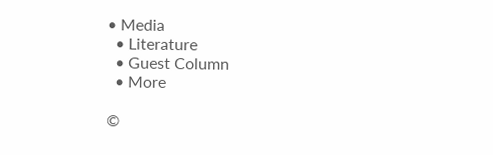• Media
  • Literature
  • Guest Column
  • More

©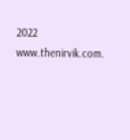2022 www.thenirvik.com.